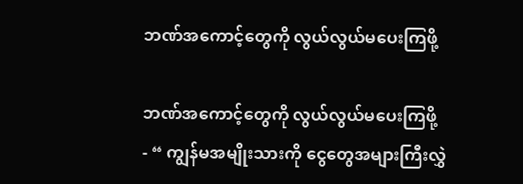ဘဏ်အကောင့်တွေကို လွယ်လွယ်မပေးကြဖို့

ဘဏ်အကောင့်တွေကို လွယ်လွယ်မပေးကြဖို့
- “ ကျွန်မအမျိုးသားကို ငွေတွေအများကြီးလွှဲ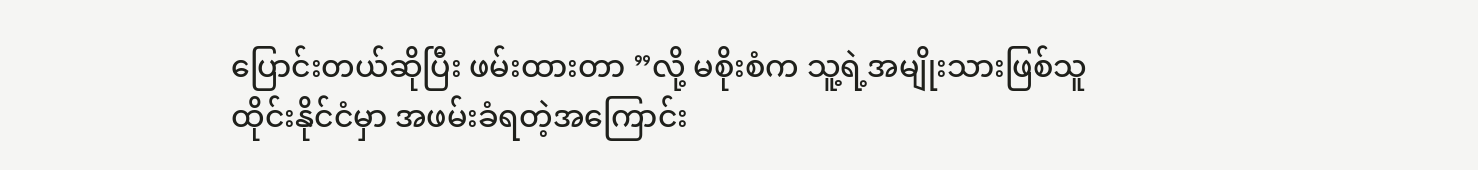ပြောင်းတယ်ဆိုပြီး ဖမ်းထားတာ ”လို့ မစိုးစံက သူ့ရဲ့အမျိုးသားဖြစ်သူထိုင်းနိုင်ငံမှာ အဖမ်းခံရတဲ့အကြောင်း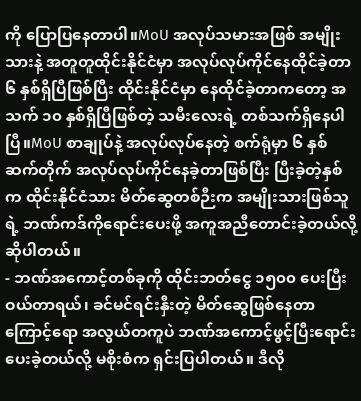ကို ပြောပြနေတာပါ။MoU အလုပ်သမားအဖြစ် အမျိုးသားနဲ့ အတူတူထိုင်းနိုင်ငံမှာ အလုပ်လုပ်ကိုင်နေထိုင်ခဲ့တာ ၆ နှစ်ရှိပြီဖြစ်ပြီး ထိုင်းနိုင်ငံမှာ နေထိုင်ခဲ့တာကတော့ အသက် ၁၀ နှစ်ရှိပြီဖြစ်တဲ့ သမီးလေးရဲ့ တစ်သက်ရှိနေပါပြီ။MoU စာချုပ်နဲ့ အလုပ်လုပ်နေတဲ့ စက်ရုံမှာ ၆ နှစ်ဆက်တိုက် အလုပ်လုပ်ကိုင်နေခဲ့တာဖြစ်ပြီး ပြီးခဲ့တဲ့နှစ်က ထိုင်းနိုင်ငံသား မိတ်ဆွေတစ်ဉီးက အမျိုးသားဖြစ်သူရဲ့ ဘဏ်ကဒ်ကိုရောင်းပေးဖို့ အကူအညီတောင်းခဲ့တယ်လို့ ဆိုပါတယ်။
- ဘဏ်အကောင့်တစ်ခုကို ထိုင်းဘတ်ငွေ ၁၅၀၀ ပေးပြီးဝယ်တာရယ်၊ ခင်မင်ရင်းနှီးတဲ့ မိတ်ဆွေဖြစ်နေတာကြောင့်ရော အလွယ်တကူပဲ ဘဏ်အကောင့်ဖွင့်ပြီးရောင်းပေးခဲ့တယ်လို့ မစိုးစံက ရှင်းပြပါတယ်။ ဒီလို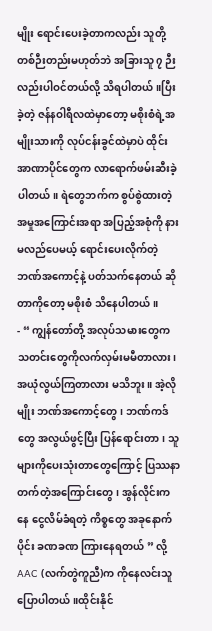မျိုး ရောင်းပေးခဲ့တာကလည်း သူတို့တစ်ဉီးတည်းမဟုတ်ဘဲ အခြားသူ ၇ ဉီးလည်းပါဝင်တယ်လို့ သိရပါတယ်။ပြီးခဲ့တဲ့ ဇန်နဝါရီလထဲမှာတော့ မစိုးစံရဲ့အမျိုးသားကို လုပ်ငန်းခွင်ထဲမှာပဲ ထိုင်းအာဏာပိုင်တွေက လာရောက်ဖမ်းဆီးခဲ့ပါတယ်။ ရဲတွေဘက်က စွပ်စွဲထားတဲ့ အမှုအကြောင်းအရာ အပြည့်အစုံကို နားမလည်ပေမယ့် ရောင်းပေးလိုက်တဲ့ ဘဏ်အကောင့်နဲ့ ပတ်သက်နေတယ် ဆိုတာကိုတော့ မစိုးစံ သိနေပါတယ်။
- “ ကျွန်တော်တို့ အလုပ်သမားတွေက သတင်းတွေကိုလက်လှမ်းမမီတာလား၊ အယုံလွယ်ကြတာလား မသိဘူး။ အဲ့လိုမျိုး ဘဏ်အကောင့်တွေ၊ ဘဏ်ကဒ်တွေ အလွယ်ဖွင့်ပြီး ပြန်ရောင်းတာ၊ သူများကိုပေးသုံးတာတွေကြောင့် ပြဿနာတက်တဲ့အကြောင်းတွေ၊ အွန်လိုင်းကနေ ငွေလိမ်ခံရတဲ့ ကိစ္စတွေ အခုနောက်ပိုင်း ခဏခဏ ကြားနေရတယ် ” လို့ AAC (လက်တွဲကူညီ)က ကိုနေလင်းသူ ပြောပါတယ်။ထိုင်းနိုင်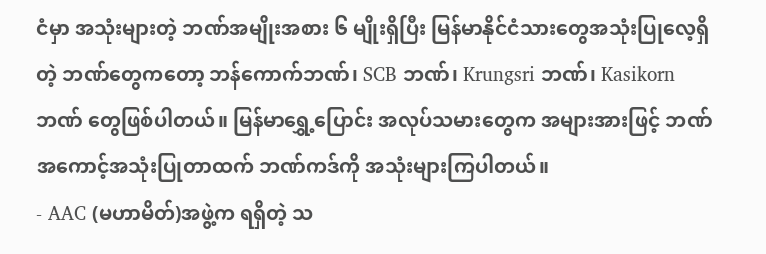ငံမှာ အသုံးများတဲ့ ဘဏ်အမျိုးအစား ၆ မျိုးရှိပြီး မြန်မာနိုင်ငံသားတွေအသုံးပြုလေ့ရှိတဲ့ ဘဏ်တွေကတော့ ဘန်ကောက်ဘဏ်၊ SCB ဘဏ်၊ Krungsri ဘဏ်၊ Kasikorn ဘဏ် တွေဖြစ်ပါတယ်။ မြန်မာရွှေ့ပြောင်း အလုပ်သမားတွေက အများအားဖြင့် ဘဏ်အကောင့်အသုံးပြုတာထက် ဘဏ်ကဒ်ကို အသုံးများကြပါတယ်။
- AAC (မဟာမိတ်)အဖွဲ့က ရရှိတဲ့ သ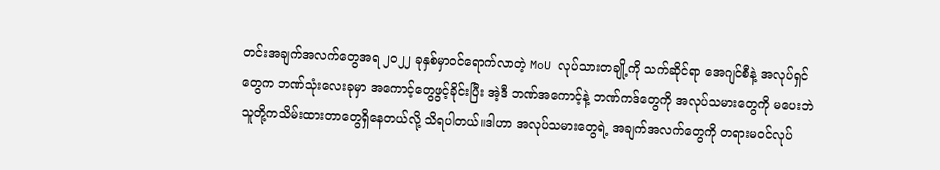တင်းအချက်အလက်တွေအရ ၂၀၂၂ ခုနှစ်မှာဝင်ရောက်လာတဲ့ MoU လုပ်သားတချို့ကို သက်ဆိုင်ရာ အေဂျင်စီနဲ့ အလုပ်ရှင်တွေက ဘဏ်သုံးလေးခုမှာ အကောင့်တွေဖွင့်ခိုင်းပြီး အဲ့ဒီ ဘဏ်အကောင့်နဲ့ ဘဏ်ကဒ်တွေကို အလုပ်သမားတွေကို မပေးဘဲ သူတို့ကသိမ်းထားတာတွေရှိနေတယ်လို့ သိရပါတယ်။ဒါဟာ အလုပ်သမားတွေရဲ့ အချက်အလက်တွေကို တရားမဝင်လုပ်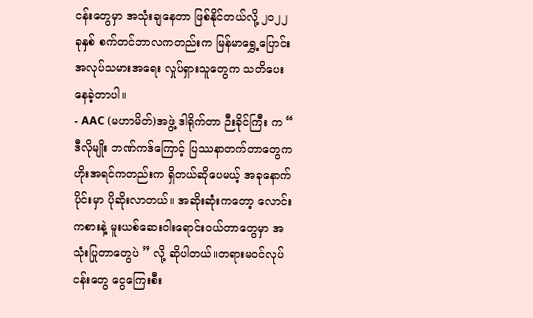ငန်းတွေမှာ အသုံးချနေတာ ဖြစ်နိုင်တယ်လို့ ၂၀၂၂ ခုနှစ် စက်တင်ဘာလကတည်းက မြန်မာရွှေ့ပြောင်း အလုပ်သမားအရေး လှုပ်ရှားသူတွေက သတိပေးနေခဲ့တာပါ။
- AAC (မဟာမိတ်)အဖွဲ့ ဒါရိုက်တာ ဉီးခိုင်ကြီး က “ ဒီလိုမျိုး ဘဏ်ကဒ်ကြောင့် ပြဿနာတက်တာတွေက ဟိုးအရင်ကတည်းက ရှိတယ်ဆိုပေမယ့် အခုနောက်ပိုင်းမှာ ပိုဆိုးလာတယ်။ အဆိုးဆုံးကတော့ လောင်းကစားနဲ့ မူးယစ်ဆေးဝါးရောင်းဝယ်တာတွေမှာ အသုံးပြုတာတွေပဲ ” လို့ ဆိုပါတယ်။တရားမဝင်လုပ်ငန်းတွေ ငွေကြေးစီး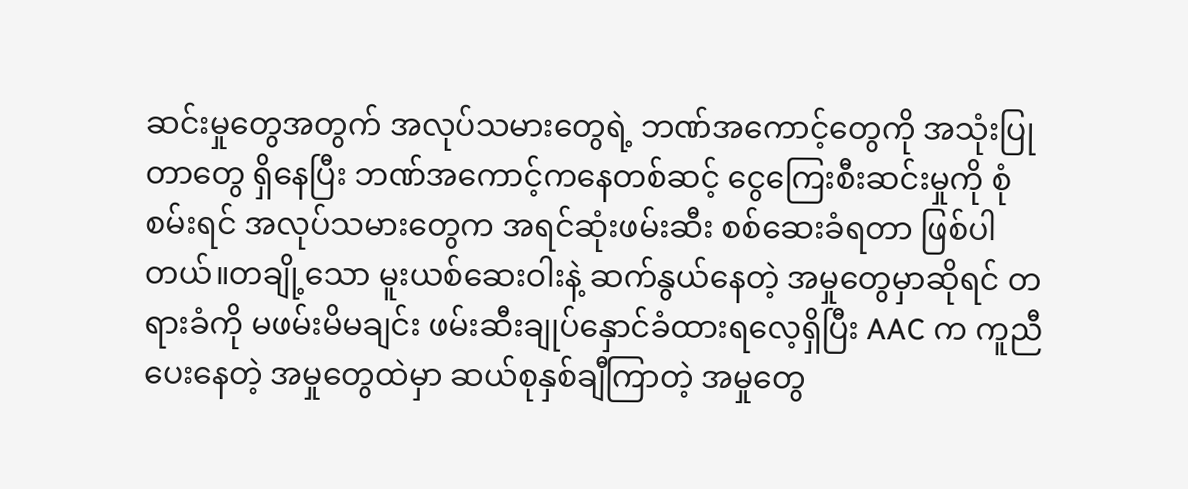ဆင်းမှုတွေအတွက် အလုပ်သမားတွေရဲ့ ဘဏ်အကောင့်တွေကို အသုံးပြုတာတွေ ရှိနေပြီး ဘဏ်အကောင့်ကနေတစ်ဆင့် ငွေကြေးစီးဆင်းမှုကို စုံစမ်းရင် အလုပ်သမားတွေက အရင်ဆုံးဖမ်းဆီး စစ်ဆေးခံရတာ ဖြစ်ပါတယ်။တချို့သော မူးယစ်ဆေးဝါးနဲ့ ဆက်နွယ်နေတဲ့ အမှုတွေမှာဆိုရင် တရားခံကို မဖမ်းမိမချင်း ဖမ်းဆီးချုပ်နှောင်ခံထားရလေ့ရှိပြီး AAC က ကူညီပေးနေတဲ့ အမှုတွေထဲမှာ ဆယ်စုနှစ်ချီကြာတဲ့ အမှုတွေ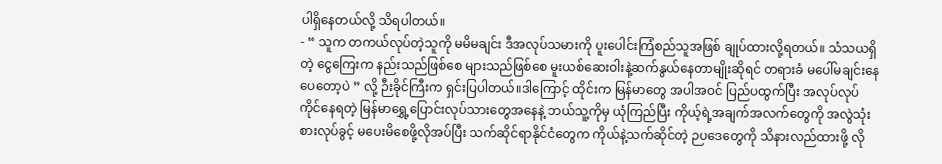ပါရှိနေတယ်လို့ သိရပါတယ်။
- “ သူက တကယ်လုပ်တဲ့သူကို မမိမချင်း ဒီအလုပ်သမားကို ပူးပေါင်းကြံစည်သူအဖြစ် ချုပ်ထားလို့ရတယ်။ သံသယရှိတဲ့ ငွေကြေးက နည်းသည်ဖြစ်စေ များသည်ဖြစ်စေ မူးယစ်ဆေးဝါးနဲ့ဆက်နွယ်နေတာမျိုးဆိုရင် တရားခံ မပေါ်မချင်းနေပေတော့ပဲ ” လို့ ဉီးခိုင်ကြီးက ရှင်းပြပါတယ်။ဒါကြောင့် ထိုင်းက မြန်မာတွေ အပါအဝင် ပြည်ပထွက်ပြီး အလုပ်လုပ်ကိုင်နေရတဲ့ မြန်မာရွှေ့ပြောင်းလုပ်သားတွေအနေနဲ့ ဘယ်သူ့ကိုမှ ယုံကြည်ပြီး ကိုယ့်ရဲ့အချက်အလက်တွေကို အလွဲသုံးစားလုပ်ခွင့် မပေးမိစေဖို့လိုအပ်ပြီး သက်ဆိုင်ရာနိုင်ငံတွေက ကိုယ်နဲ့သက်ဆိုင်တဲ့ ဉပဒေတွေကို သိနားလည်ထားဖို့ လို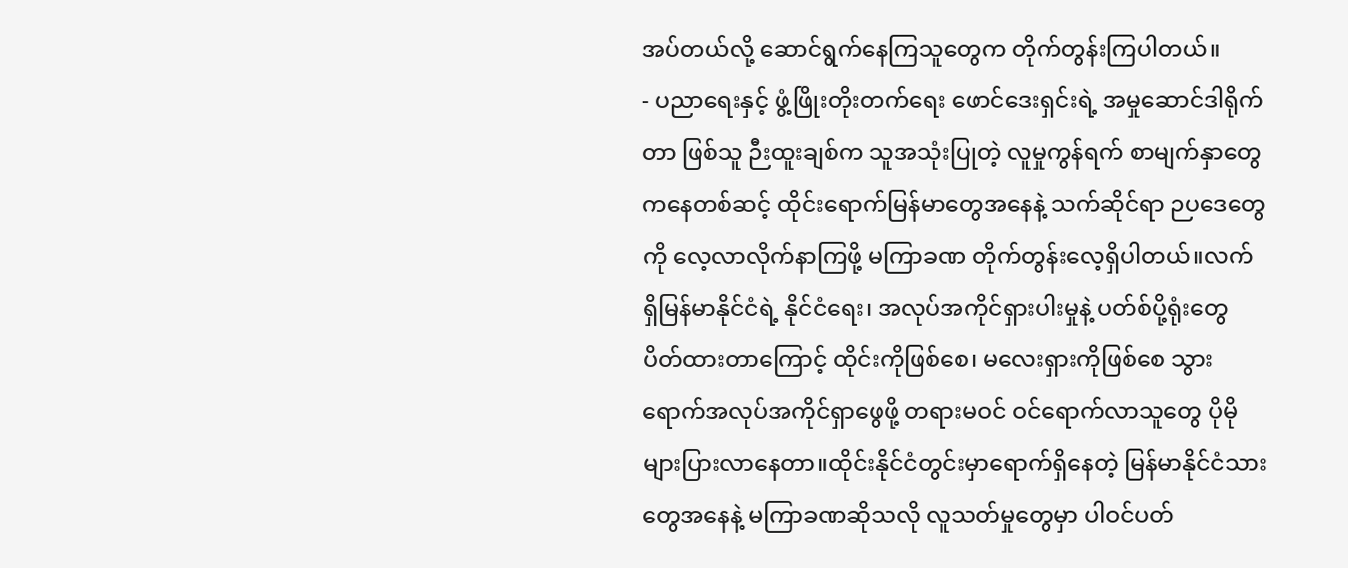အပ်တယ်လို့ ဆောင်ရွက်နေကြသူတွေက တိုက်တွန်းကြပါတယ်။
- ပညာရေးနှင့် ဖွံ့ဖြိုးတိုးတက်ရေး ဖောင်ဒေးရှင်းရဲ့ အမှုဆောင်ဒါရိုက်တာ ဖြစ်သူ ဉီးထူးချစ်က သူအသုံးပြုတဲ့ လူမှုကွန်ရက် စာမျက်နှာတွေကနေတစ်ဆင့် ထိုင်းရောက်မြန်မာတွေအနေနဲ့ သက်ဆိုင်ရာ ဉပဒေတွေကို လေ့လာလိုက်နာကြဖို့ မကြာခဏ တိုက်တွန်းလေ့ရှိပါတယ်။လက်ရှိမြန်မာနိုင်ငံရဲ့ နိုင်ငံရေး၊ အလုပ်အကိုင်ရှားပါးမှုနဲ့ ပတ်စ်ပို့ရုံးတွေ ပိတ်ထားတာကြောင့် ထိုင်းကိုဖြစ်စေ၊ မလေးရှားကိုဖြစ်စေ သွားရောက်အလုပ်အကိုင်ရှာဖွေဖို့ တရားမဝင် ဝင်ရောက်လာသူတွေ ပိုမိုများပြားလာနေတာ။ထိုင်းနိုင်ငံတွင်းမှာရောက်ရှိနေတဲ့ မြန်မာနိုင်ငံသားတွေအနေနဲ့ မကြာခဏဆိုသလို လူသတ်မှုတွေမှာ ပါဝင်ပတ်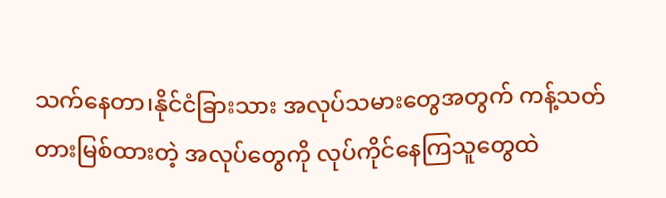သက်နေတာ၊နိုင်ငံခြားသား အလုပ်သမားတွေအတွက် ကန့်သတ်တားမြစ်ထားတဲ့ အလုပ်တွေကို လုပ်ကိုင်နေကြသူတွေထဲ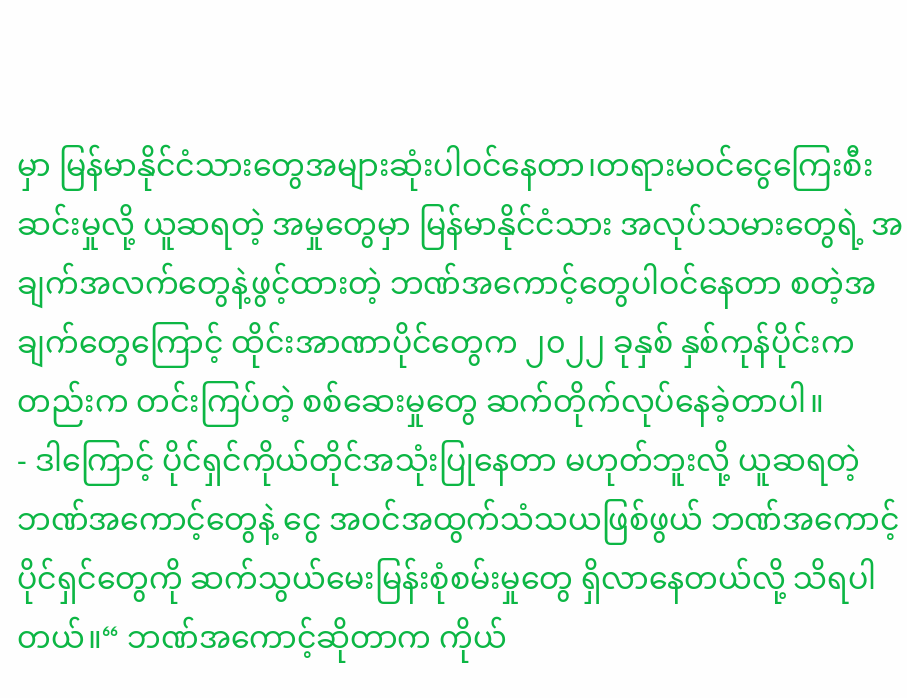မှာ မြန်မာနိုင်ငံသားတွေအများဆုံးပါဝင်နေတာ၊တရားမဝင်ငွေကြေးစီးဆင်းမှုလို့ ယူဆရတဲ့ အမှုတွေမှာ မြန်မာနိုင်ငံသား အလုပ်သမားတွေရဲ့ အချက်အလက်တွေနဲ့ဖွင့်ထားတဲ့ ဘဏ်အကောင့်တွေပါဝင်နေတာ စတဲ့အချက်တွေကြောင့် ထိုင်းအာဏာပိုင်တွေက ၂၀၂၂ ခုနှစ် နှစ်ကုန်ပိုင်းကတည်းက တင်းကြပ်တဲ့ စစ်ဆေးမှုတွေ ဆက်တိုက်လုပ်နေခဲ့တာပါ။
- ဒါကြောင့် ပိုင်ရှင်ကိုယ်တိုင်အသုံးပြုနေတာ မဟုတ်ဘူးလို့ ယူဆရတဲ့ ဘဏ်အကောင့်တွေနဲ့ ငွေ အဝင်အထွက်သံသယဖြစ်ဖွယ် ဘဏ်အကောင့်ပိုင်ရှင်တွေကို ဆက်သွယ်မေးမြန်းစုံစမ်းမှုတွေ ရှိလာနေတယ်လို့ သိရပါတယ်။“ ဘဏ်အကောင့်ဆိုတာက ကိုယ်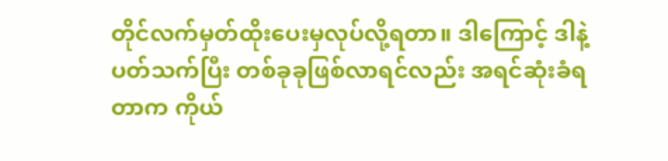တိုင်လက်မှတ်ထိုးပေးမှလုပ်လို့ရတာ။ ဒါကြောင့် ဒါနဲ့ပတ်သက်ပြီး တစ်ခုခုဖြစ်လာရင်လည်း အရင်ဆုံးခံရတာက ကိုယ်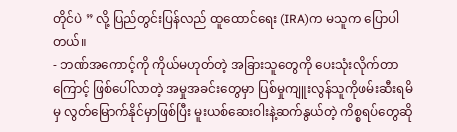တိုင်ပဲ ” လို့ ပြည်တွင်းပြန်လည် ထူထောင်ရေး (IRA)က မသူက ပြောပါတယ်။
- ဘဏ်အကောင့်ကို ကိုယ်မဟုတ်တဲ့ အခြားသူတွေကို ပေးသုံးလိုက်တာကြောင့် ဖြစ်ပေါ်လာတဲ့ အမှုအခင်းတွေမှာ ပြစ်မှုကျူးလွန်သူကိုဖမ်းဆီးရမိမှ လွတ်မြောက်နိုင်မှာဖြစ်ပြီး မူးယစ်ဆေးဝါးနဲ့ဆက်နွယ်တဲ့ ကိစ္စရပ်တွေဆို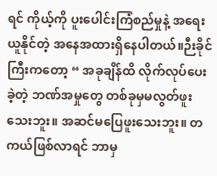ရင် ကိုယ့်ကို ပူးပေါင်းကြံစည်မှုနဲ့ အရေးယူနိုင်တဲ့ အနေအထားရှိနေပါတယ်။ဉီးခိုင်ကြီးကတော့ “ အခုချိန်ထိ လိုက်လုပ်ပေးခဲ့တဲ့ ဘဏ်အမှုတွေ တစ်ခုမှမလွတ်ဖူးသေးဘူး။ အဆင်မပြေဖူးသေးဘူး။ တကယ်ဖြစ်လာရင် ဘာမှ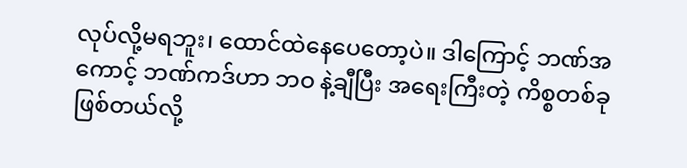လုပ်လို့မရဘူး၊ ထောင်ထဲနေပေတော့ပဲ။ ဒါကြောင့် ဘဏ်အကောင့် ဘဏ်ကဒ်ဟာ ဘဝ နဲ့ချီပြီး အရေးကြီးတဲ့ ကိစ္စတစ်ခုဖြစ်တယ်လို့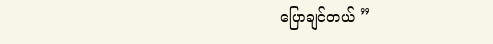ပြောချင်တယ် ”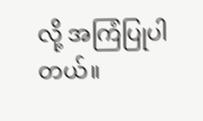လို့ အကြံပြုပါတယ်။